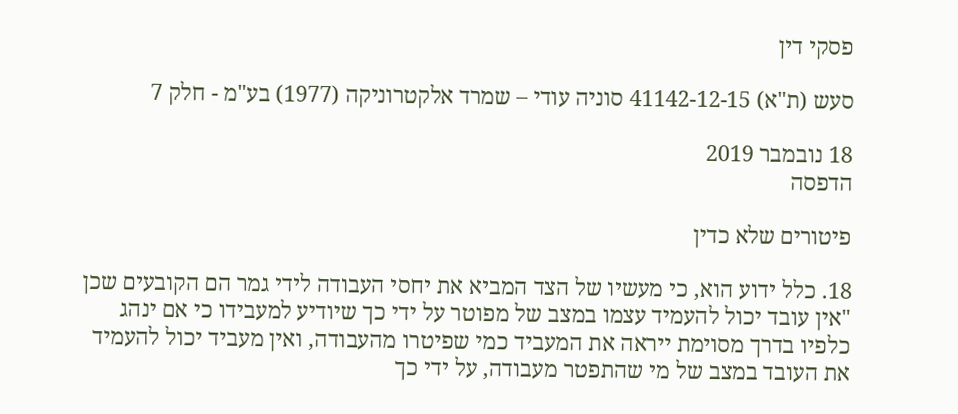פסקי דין

סעש (ת"א) 41142-12-15 סוניה עודי – שמרד אלקטרוניקה (1977) בע"מ - חלק 7

18 נובמבר 2019
הדפסה

פיטורים שלא כדין

18. כלל ידוע הוא, כי מעשיו של הצד המביא את יחסי העבודה לידי גמר הם הקובעים שכן "אין עובד יכול להעמיד עצמו במצב של מפוטר על ידי כך שיודיע למעבידו כי אם ינהג כלפיו בדרך מסוימת ייראה את המעביד כמי שפיטרו מהעבודה, ואין מעביד יכול להעמיד את העובד במצב של מי שהתפטר מעבודה, על ידי כך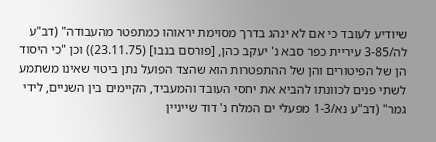שיודיע לעובד כי אם לא ינהג בדרך מסוימת יראוהו כמתפטר מהעבודה" (דב"ע לה/3-85 עיריית כפר סבא נ' יעקב כהן, [פורסם בנבו] (23.11.75)) וכן "כי היסוד הן של הפיטורים והן של ההתפטרות הוא שהצד הפועל נתן ביטוי שאינו משתמע לשתי פנים לכוונתו להביא את יחסי העובד והמעביד, הקיימים בין השניים, לידי גמר" (דב"ע נא/1-3 מפעלי ים המלח נ' דוד שייניין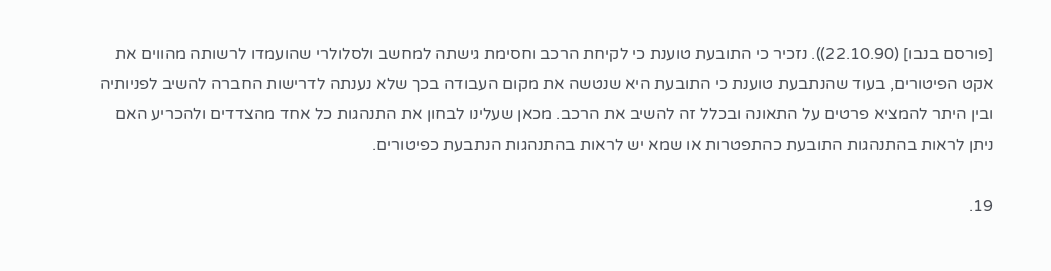[פורסם בנבו] (22.10.90)). נזכיר כי התובעת טוענת כי לקיחת הרכב וחסימת גישתה למחשב ולסלולרי שהועמדו לרשותה מהווים את אקט הפיטורים, בעוד שהנתבעת טוענת כי התובעת היא שנטשה את מקום העבודה בכך שלא נענתה לדרישות החברה להשיב לפניותיה ובין היתר להמציא פרטים על התאונה ובכלל זה להשיב את הרכב. מכאן שעלינו לבחון את התנהגות כל אחד מהצדדים ולהכריע האם ניתן לראות בהתנהגות התובעת כהתפטרות או שמא יש לראות בהתנהגות הנתבעת כפיטורים.

19.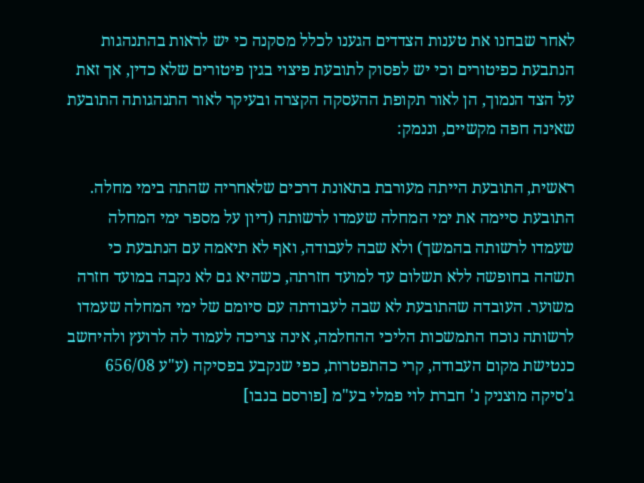לאחר שבחנו את טענות הצדדים הגענו לכלל מסקנה כי יש לראות בהתנהגות הנתבעת כפיטורים וכי יש לפסוק לתובעת פיצוי בגין פיטורים שלא כדין, אך זאת על הצד הנמוך, הן לאור תקופת ההעסקה הקצרה ובעיקר לאור התנהגותה התובעת שאינה חפה מקשיים, וננמק:

ראשית, התובעת הייתה מעורבת בתאונת דרכים שלאחריה שהתה בימי מחלה. התובעת סיימה את ימי המחלה שעמדו לרשותה (דיון על מספר ימי המחלה שעמדו לרשותה בהמשך) ולא שבה לעבודה, ואף לא תיאמה עם הנתבעת כי תשהה בחופשה ללא תשלום עד למועד חזרתה, כשהיא גם לא נקבה במועד חזרה משוער. העובדה שהתובעת לא שבה לעבודתה עם סיומם של ימי המחלה שעמדו לרשותה נוכח התמשכות הליכי ההחלמה, אינה צריכה לעמוד לה לרועץ ולהיחשב כנטישת מקום העבודה, קרי כהתפטרות, כפי שנקבע בפסיקה (ע"ע 656/08 ג'סיקה מוצניק נ' חברת לוי פמלי בע"מ [פורסם בנבו]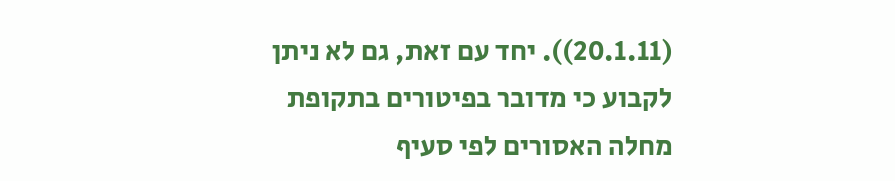(20.1.11)). יחד עם זאת, גם לא ניתן לקבוע כי מדובר בפיטורים בתקופת מחלה האסורים לפי סעיף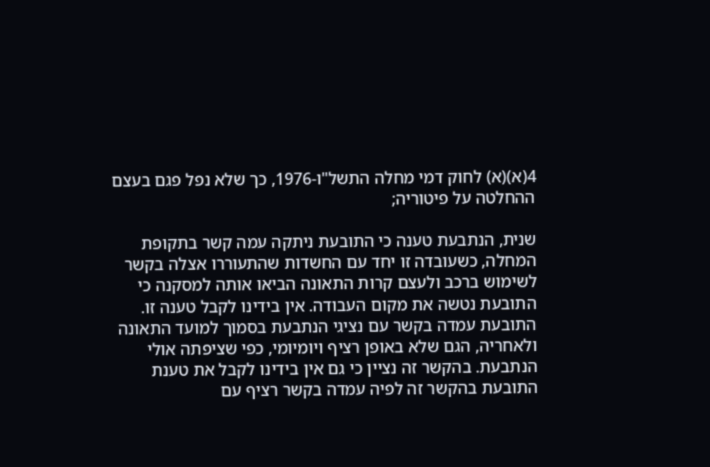4(א)(א) לחוק דמי מחלה התשל"ו-1976, כך שלא נפל פגם בעצם ההחלטה על פיטוריה;

שנית, הנתבעת טענה כי התובעת ניתקה עמה קשר בתקופת המחלה, כשעובדה זו יחד עם החשדות שהתעוררו אצלה בקשר לשימוש ברכב ולעצם קרות התאונה הביאו אותה למסקנה כי התובעת נטשה את מקום העבודה. אין בידינו לקבל טענה זו. התובעת עמדה בקשר עם נציגי הנתבעת בסמוך למועד התאונה ולאחריה, הגם שלא באופן רציף ויומיומי, כפי שציפתה אולי הנתבעת. בהקשר זה נציין כי גם אין בידינו לקבל את טענת התובעת בהקשר זה לפיה עמדה בקשר רציף עם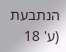הנתבעת (ע' 18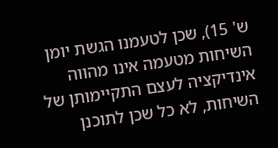ש' 15), שכן לטעמנו הגשת יומן השיחות מטעמה אינו מהווה אינדיקציה לעצם התקיימותן של השיחות, לא כל שכן לתוכנן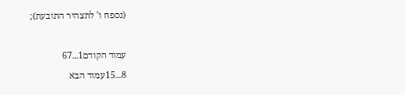(נספח ו' לתצהיר התובעת);

עמוד הקודם1...67
8...15עמוד הבא